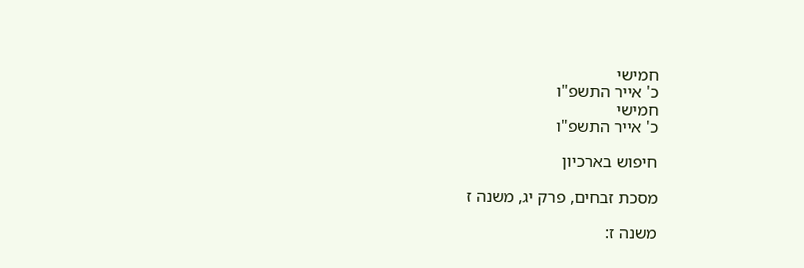חמישי
כ' אייר התשפ"ו
חמישי
כ' אייר התשפ"ו

חיפוש בארכיון

מסכת זבחים, פרק יג, משנה ז

משנה ז: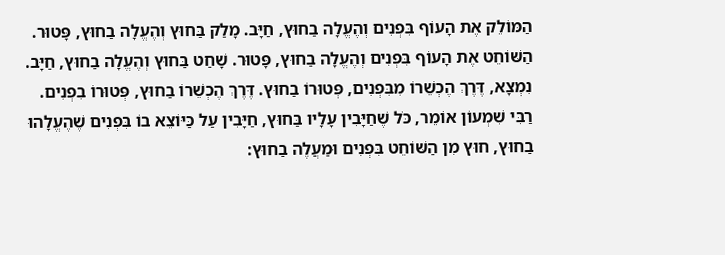הַמּוֹלֵק אֶת הָעוֹף בִּפְנִים וְהֶעֱלָה בַחוּץ, חַיָּב. מָלַק בַּחוּץ וְהֶעֱלָה בַחוּץ, פָּטוּר. הַשּׁוֹחֵט אֶת הָעוֹף בִּפְנִים וְהֶעֱלָה בַחוּץ, פָּטוּר. שָׁחַט בַּחוּץ וְהֶעֱלָה בַחוּץ, חַיָּב. נִמְצָא, דֶּרֶךְ הֶכְשֵׁרוֹ מִבִּפְנִים, פְּטוּרוֹ בַחוּץ. דֶּרֶךְ הֶכְשֵׁרוֹ בַחוּץ, פְּטוּרוֹ בִפְנִים. רַבִּי שִׁמְעוֹן אוֹמֵר, כֹּל שֶׁחַיָּבִין עָלָיו בַּחוּץ, חַיָּבִין עַל כַּיּוֹצֵא בוֹ בִּפְנִים שֶׁהֶעֱלָהוּ בַחוּץ, חוּץ מִן הַשּׁוֹחֵט בִּפְנִים וּמַעֲלֶה בַחוּץ: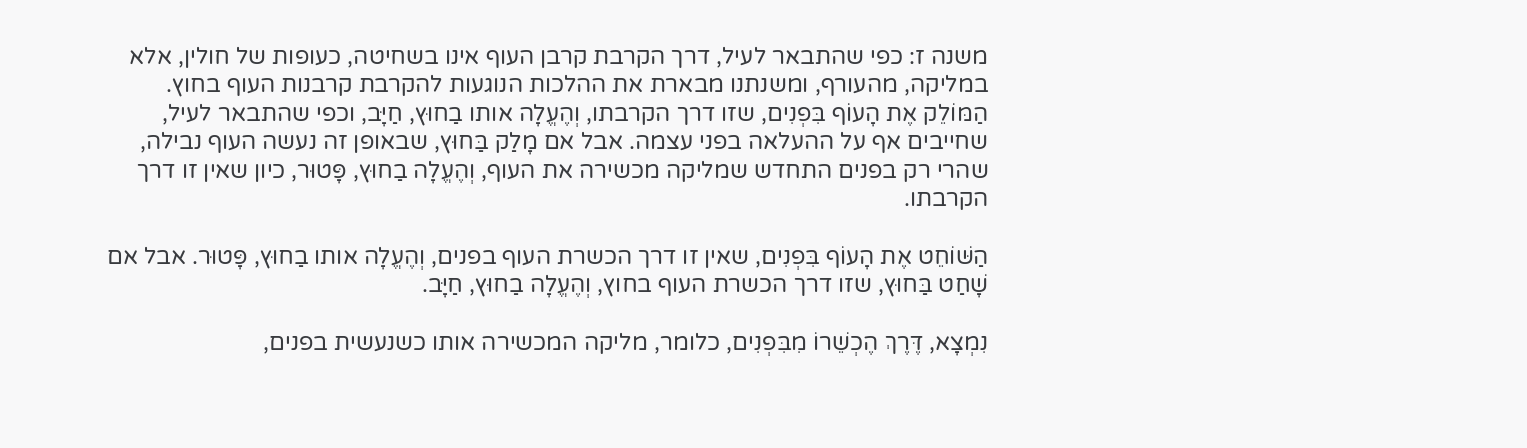משנה ז: כפי שהתבאר לעיל, דרך הקרבת קרבן העוף אינו בשחיטה, כעופות של חולין, אלא במליקה, מהעורף, ומשנתנו מבארת את ההלכות הנוגעות להקרבת קרבנות העוף בחוץ. הַמּוֹלֵק אֶת הָעוֹף בִּפְנִים, שזו דרך הקרבתו, וְהֶעֱלָה אותו בַחוּץ, חַיָּב, וכפי שהתבאר לעיל, שחייבים אף על ההעלאה בפני עצמה. אבל אם מָלַק בַּחוּץ, שבאופן זה נעשה העוף נבילה, שהרי רק בפנים התחדש שמליקה מכשירה את העוף, וְהֶעֱלָה בַחוּץ, פָּטוּר, כיון שאין זו דרך הקרבתו.

הַשּׁוֹחֵט אֶת הָעוֹף בִּפְנִים, שאין זו דרך הכשרת העוף בפנים, וְהֶעֱלָה אותו בַחוּץ, פָּטוּר. אבל אם שָׁחַט בַּחוּץ, שזו דרך הכשרת העוף בחוץ, וְהֶעֱלָה בַחוּץ, חַיָּב.

נִמְצָא, דֶּרֶךְ הֶכְשֵׁרוֹ מִבִּפְנִים, כלומר, מליקה המכשירה אותו כשנעשית בפנים,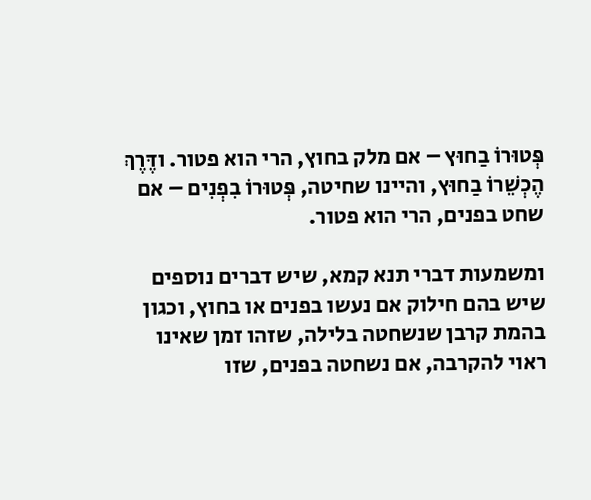פְּטוּרוֹ בַחוּץ – אם מלק בחוץ, הרי הוא פטור. ודֶּרֶךְ הֶכְשֵׁרוֹ בַחוּץ, והיינו שחיטה, פְּטוּרוֹ בִפְנִים – אם שחט בפנים, הרי הוא פטור.

ומשמעות דברי תנא קמא, שיש דברים נוספים שיש בהם חילוק אם נעשו בפנים או בחוץ, וכגון בהמת קרבן שנשחטה בלילה, שזהו זמן שאינו ראוי להקרבה, אם נשחטה בפנים, שזו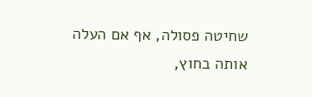שחיטה פסולה, אף אם העלה אותה בחוץ,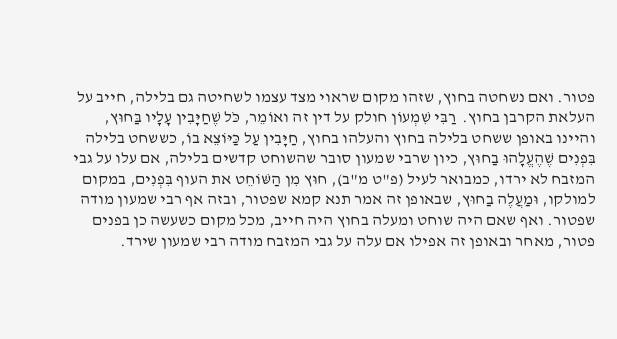פטור. ואם נשחטה בחוץ, שזהו מקום שראוי מצד עצמו לשחיטה גם בלילה, חייב על העלאת הקרבן בחוץ.  רַבִּי שִׁמְעוֹן חולק על דין זה ואוֹמֵר, כֹּל שֶׁחַיָּבִין עָלָיו בַּחוּץ, והיינו באופן ששחט בלילה בחוץ והעלהו בחוץ, חַיָּבִין עַל כַּיּוֹצֵא בוֹ, כששחט בלילה בִּפְנִים שֶׁהֶעֱלָהוּ בַחוּץ, כיון שרבי שמעון סובר שהשוחט קדשים בלילה, אם עלו על גבי המזבח לא ירדו, כמבואר לעיל (פ"ט מ"ב), חוּץ מִן הַשּׁוֹחֵט את העוף בִּפְנִים, במקום למולקו, וּמַעֲלֶה בַחוּץ, שבאופן זה אמר תנא קמא שפטור, ובזה אף רבי שמעון מודה שפטור. ואף שאם היה שוחט ומעלה בחוץ היה חייב, מכל מקום כשעשה כן בפנים פטור, מאחר ובאופן זה אפילו אם עלה על גבי המזבח מודה רבי שמעון שירד.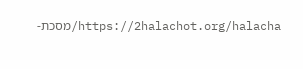https://2halachot.org/halacha/מסכת-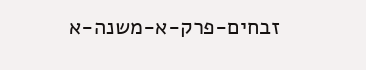זבחים-פרק-א-משנה-א